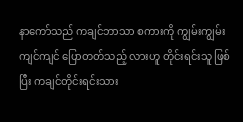နာကော်သည် ကချင်ဘာသာ စကားကို ကျွမ်းကျွမ်းကျင်ကျင် ပြောတတ်သည့် လားဟူ တိုင်းရင်းသူ ဖြစ်ပြီး ကချင်တိုင်းရင်းသား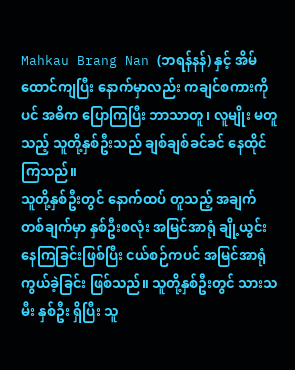Mahkau Brang Nan (ဘရန်နန်) နှင့် အိမ်ထောင်ကျပြီး နောက်မှာလည်း ကချင်စကားကိုပင် အဓိက ပြောကြပြီး ဘာသာတူ၊ လူမျိုး မတူသည့် သူတို့နှစ်ဦးသည် ချစ်ချစ်ခင်ခင် နေထိုင်ကြသည်။
သူတို့နှစ်ဦးတွင် နောက်ထပ် တူသည့် အချက် တစ်ချက်မှာ နှစ်ဦးစလုံး အမြင်အာရုံ ချို့ယွင်းနေကြခြင်းဖြစ်ပြီး ငယ်စဉ်ကပင် အမြင်အာရုံ ကွယ်ခဲ့ခြင်း ဖြစ်သည်။ သူတို့နှစ်ဦးတွင် သားသမီး နှစ်ဦး ရှိပြီး သူ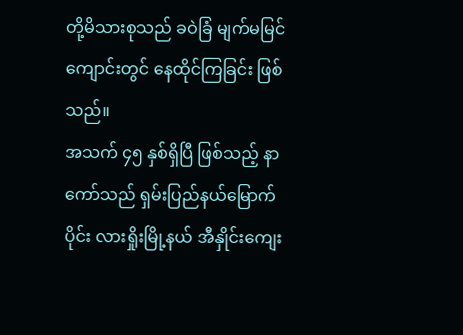တို့မိသားစုသည် ခဝဲခြံ မျက်မမြင်ကျောင်းတွင် နေထိုင်ကြခြင်း ဖြစ်သည်။
အသက် ၄၅ နှစ်ရှိပြီ ဖြစ်သည့် နာကော်သည် ရှမ်းပြည်နယ်မြောက်ပိုင်း လားရှိုးမြို့နယ် အီနှိုင်းကျေး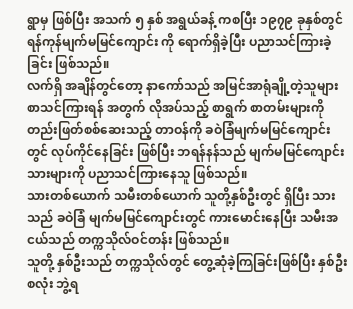ရွာမှ ဖြစ်ပြီး အသက် ၅ နှစ် အရွယ်ခန့် ကစပြီး ၁၉၇၉ ခုနှစ်တွင် ရန်ကုန်မျက်မမြင်ကျောင်း ကို ရောက်ရှိခဲ့ပြီး ပညာသင်ကြားခဲ့ခြင်း ဖြစ်သည်။
လက်ရှိ အချိန်တွင်တော့ နာကော်သည် အမြင်အာရုံချို့တဲ့သူများ စာသင်ကြားရန် အတွက် လိုအပ်သည့် စာရွက် စာတမ်းများကို တည်းဖြတ်စစ်ဆေးသည့် တာဝန်ကို ခဝဲခြံမျက်မမြင်ကျောင်းတွင် လုပ်ကိုင်နေခြင်း ဖြစ်ပြီး ဘရန်နန်သည် မျက်မမြင်ကျောင်းသားများကို ပညာသင်ကြားနေသူ ဖြစ်သည်။
သားတစ်ယောက် သမီးတစ်ယောက် သူတို့နှစ်ဦးတွင် ရှိပြီး သားသည် ခဝဲခြံ မျက်မမြင်ကျောင်းတွင် ကားမောင်းနေပြီး သမီးအငယ်သည် တက္ကသိုလ်ဝင်တန်း ဖြစ်သည်။
သူတို့ နှစ်ဦးသည် တက္ကသိုလ်တွင် တွေ့ဆုံခဲ့ကြခြင်းဖြစ်ပြီး နှစ်ဦးစလုံး ဘွဲ့ရ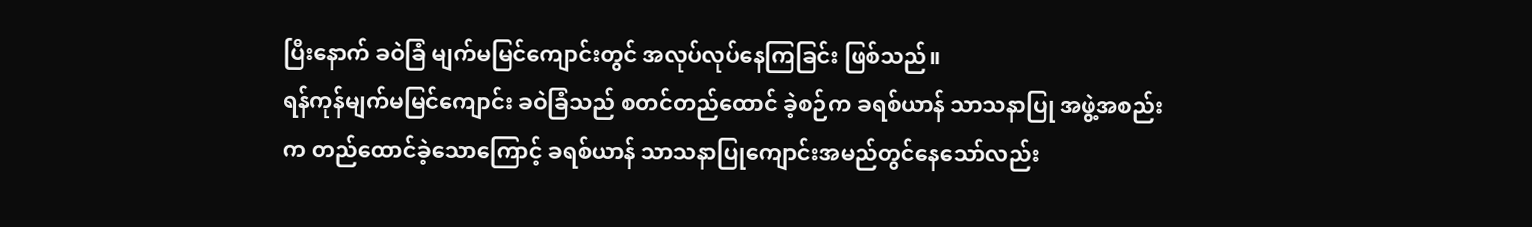ပြီးနောက် ခဝဲခြံ မျက်မမြင်ကျောင်းတွင် အလုပ်လုပ်နေကြခြင်း ဖြစ်သည်။
ရန်ကုန်မျက်မမြင်ကျောင်း ခဝဲခြံသည် စတင်တည်ထောင် ခဲ့စဉ်က ခရစ်ယာန် သာသနာပြု အဖွဲ့အစည်းက တည်ထောင်ခဲ့သောကြောင့် ခရစ်ယာန် သာသနာပြုကျောင်းအမည်တွင်နေသော်လည်း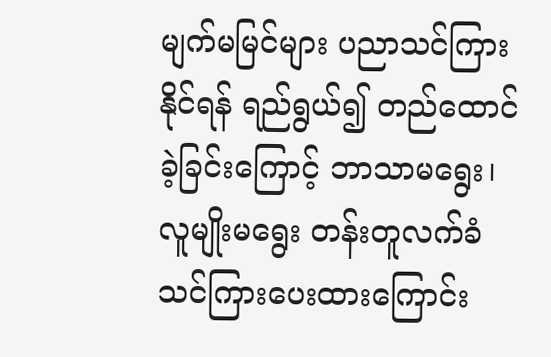မျက်မမြင်များ ပညာသင်ကြားနိုင်ရန် ရည်ရွယ်၍ တည်ထောင်ခဲ့ခြင်းကြောင့် ဘာသာမရွေး၊ လူမျိုးမရွေး တန်းတူလက်ခံသင်ကြားပေးထားကြောင်း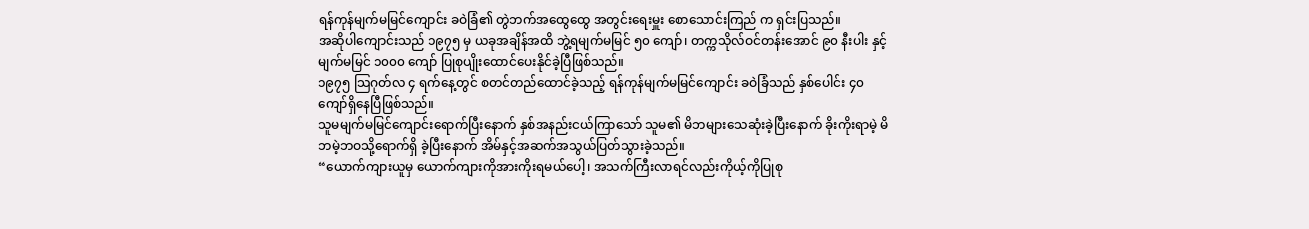ရန်ကုန်မျက်မမြင်ကျောင်း ခဝဲခြံ၏ တွဲဘက်အထွေထွေ အတွင်းရေးမှူး စောသောင်းကြည် က ရှင်းပြသည်။
အဆိုပါကျောင်းသည် ၁၉၇၅ မှ ယခုအချိန်အထိ ဘွဲ့ရမျက်မမြင် ၅၀ ကျော်၊ တက္ကသိုလ်ဝင်တန်းအောင် ၉၀ နီးပါး နှင့် မျက်မမြင် ၁၀၀၀ ကျော် ပြုစုပျိုးထောင်ပေးနိုင်ခဲ့ပြီဖြစ်သည်။
၁၉၇၅ သြဂုတ်လ ၄ ရက်နေ့တွင် စတင်တည်ထောင်ခဲ့သည့် ရန်ကုန်မျက်မမြင်ကျောင်း ခဝဲခြံသည် နှစ်ပေါင်း ၄၀ ကျော်ရှိနေပြီဖြစ်သည်။
သူမမျက်မမြင်ကျောင်းရောက်ပြီးနောက် နှစ်အနည်းငယ်ကြာသော် သူမ၏ မိဘများသေဆုံးခဲ့ပြီးနောက် ခိုးကိုးရာမဲ့ မိဘမဲ့ဘဝသို့ရောက်ရှိ ခဲ့ပြီးနောက် အိမ်နှင့်အဆက်အသွယ်ပြတ်သွားခဲ့သည်။
“ယောက်ကျားယူမှ ယောက်ကျားကိုအားကိုးရမယ်ပေါ့၊ အသက်ကြီးလာရင်လည်းကိုယ့်ကိုပြုစု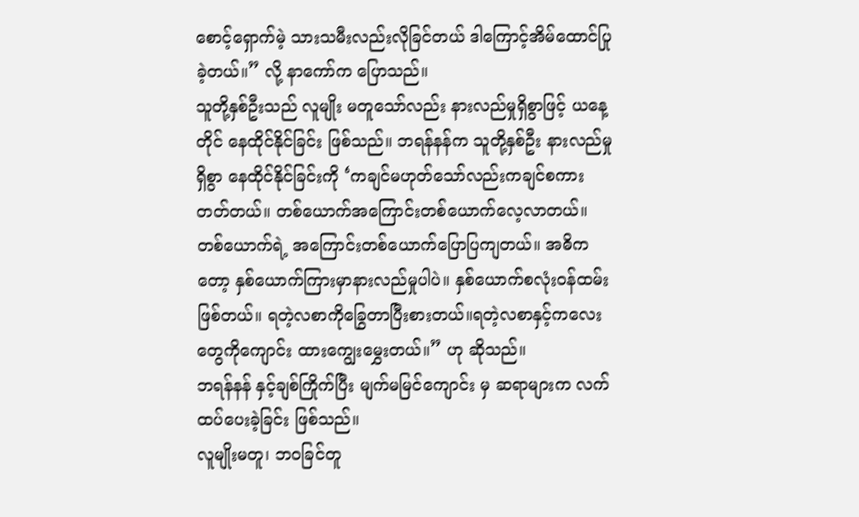စောင့်ရှောက်မဲ့ သားသမီးလည်းလိုခြင်တယ် ဒါကြောင့်အိမ်ထောင်ပြုခဲ့တယ်။” လို့ နာကော်က ပြောသည်။
သူတို့နှစ်ဦးသည် လူမျိုး မတူသော်လည်း နားလည်မှုရှိစွာဖြင့် ယနေ့တိုင် နေထိုင်နိုင်ခြင်း ဖြစ်သည်။ ဘရန်နန်က သူတို့နှစ်ဦး နားလည်မှုရှိစွာ နေထိုင်နိုင်ခြင်းကို ‘ကချင်မဟုတ်သော်လည်းကချင်စကားတတ်တယ်။ တစ်ယောက်အကြောင်းတစ်ယောက်လေ့လာတယ်။ တစ်ယောက်ရဲ့ အကြောင်းတစ်ယောက်ပြောပြကျတယ်။ အဓိကတော့ နှစ်ယောက်ကြားမှာနားလည်မှုပါပဲ။ နှစ်ယောက်စလုံးဝန်ထမ်းဖြစ်တယ်။ ရတဲ့လစာကိုခြွေတာပြီးစားတယ်။ရတဲ့လစာနှင့်ကလေးတွေကိုကျောင်း ထားကျွေးမွှေးတယ်။” ဟု ဆိုသည်။
ဘရန်နန် နှင့်ချစ်ကြိုက်ပြီး မျက်မမြင်ကျောင်း မှ ဆရာများက လက်ထပ်ပေးခဲ့ခြင်း ဖြစ်သည်။
လူမျိုးမတူ၊ ဘဝခြင်တူ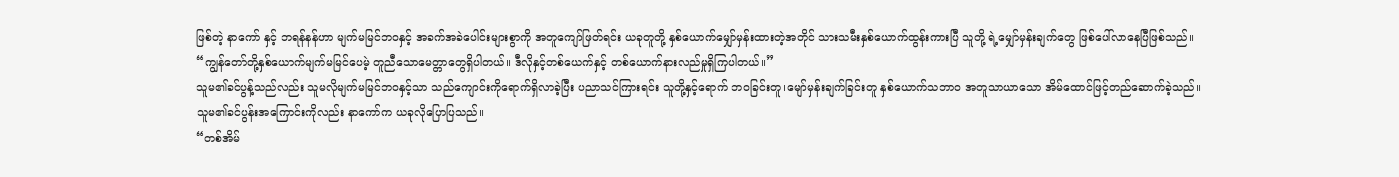ဖြစ်တဲ့ နာကော် နှင့် ဘရန်နန်ဟာ မျက်မမြင်ဘဝနှင့် အခက်အခဲပေါင်းများစွာကို အတူကျော်ဖြတ်ရင်း ယခုတူတို့ နှစ်ယောက်မျှော်မှန်းထားတဲ့အတိုင် သားသမီးနှစ်ယောက်ထွန်းကားပြီ သူတို့ ရဲ့မျှော်မှန်းချက်တွေ ဖြစ်ပေါ်လာနေပြီဖြစ်သည်။
“ကျွန်တော်တို့နှစ်ယောက်မျက်မမြင်ပေမဲ့ တူညီသောမေတ္တာတွေရှိပါတယ်။ ဒီလိုနှင့်တစ်ယေက်နှင့် တစ်ယောက်နားလည်မှုရှိကြပါတယ်။”
သူမ၏ခင်ပွန့်သည်လည်း သူမလိုမျက်မမြင်ဘဝနှင့်သာ သည်ကျောင်းကိုရောက်ရှိလာခဲ့ပြီး ပညာသင်ကြားရင်း သူတို့နှင့်ရောက် ဘဝခြင်းတူ၊မျော်မှန်းချက်ခြင်းတူ နှစ်ယောက်သဘာဝ အတူသာယာသော အိမ်ထောင်ဖြင့်တည်ဆောက်ခဲ့သည်။
သူမ၏ခင်ပွန်းအကြောင်းကိုလည်း နာကော်က ယခုလိုပြောပြသည်။
“တစ်အိမ်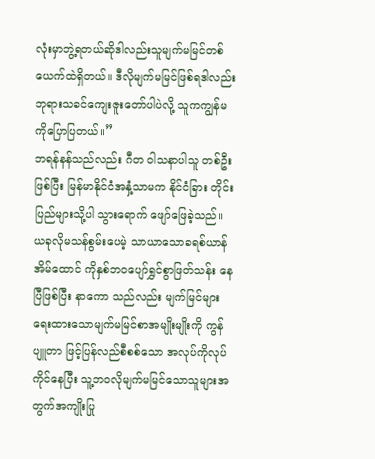လုံးမှာဘွဲ့ရတယ်ဆိုဒါလည်းသူမျက်မမြင်တစ်ယေက်ထဲရှိတယ်။ ဒီလိုမျက်မမြင်ဖြစ်ရဒါလည်းဘုရားသခင်ကျေးဇူးတော်ပါပဲလို့ သူကကျွန်မကိုပြောပြတယ်။”
ဘရန်နန်သည်လည်း ဂီတ ဝါသနာပါသူ တစ်ဦးဖြစ်ပြီး မြန်မာနိုင်ငံအနှံ့သာမက နိုင်ငံခြား တိုင်းပြည်များသို့ပါ သွားရောက် ဖျော်ဖြေခဲ့သည်။
ယခုလိုမသန်စွမ်းပေမဲ့ သာယာသောခရစ်ယာန်အိမ်ထောင် ကိုနှစ်ဘဝပျော်ရွှင်စွာဖြတ်သန်း နေပြီဖြစ်ပြီး နာကော သည်လည်း မျက်မြင်များရေးထားသောမျက်မမြင်စာအမျိုးမျိုးကို ကွန်ပျူတာ ဖြင့်ပြန်လည်စီစစ်သော အလုပ်ကိုလုပ်ကိုင်နေပြီး သူ့ဘဝလိုမျက်မမြင်သောသူများအတွက်အကျိုးပြု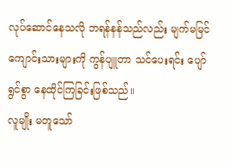လုပ်ဆောင်နေသလို ဘရန်နန်သည်လည်း မျက်မမြင်ကျောင်းသားများကို ကွန်ပျူတာ သင်ပေးရင်း ပျော်ရွင်စွာ နေထိုင်ကြခြင်းဖြစ်သည်။
လူမျိုး မတူသော်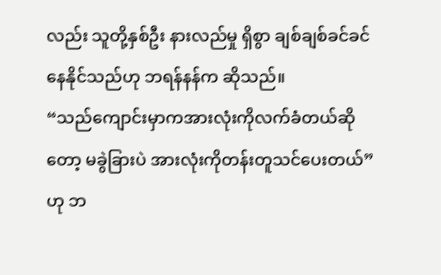လည်း သူတို့နှစ်ဦး နားလည်မှု ရှိစွာ ချစ်ချစ်ခင်ခင် နေနိုင်သည်ဟု ဘရန်နန်က ဆိုသည်။
“သည်ကျောင်းမှာကအားလုံးကိုလက်ခံတယ်ဆိုတော့ မခွဲခြားပဲ အားလုံးကိုတန်းတူသင်ပေးတယ်” ဟု ဘ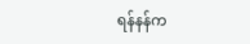ရန်နန်က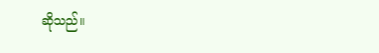ဆိုသည်။